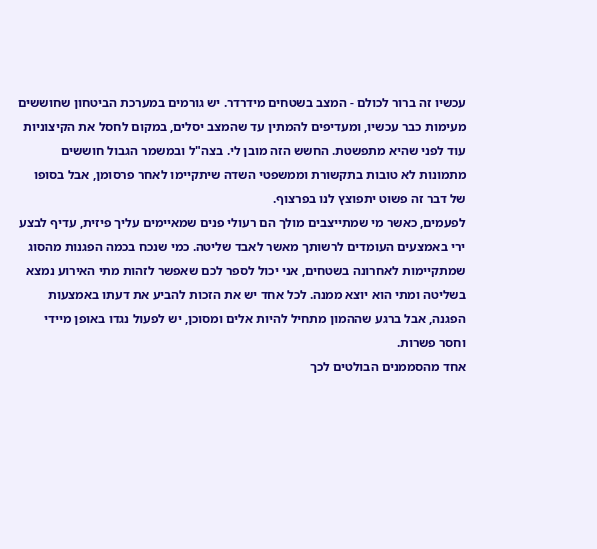עכשיו זה ברור לכולם - המצב בשטחים מידרדר. יש גורמים במערכת הביטחון שחוששים מעימות כבר עכשיו, ומעדיפים להמתין עד שהמצב יסלים, במקום לחסל את הקיצוניות עוד לפני שהיא מתפשטת. החשש הזה מובן לי. בצה"ל ובמשמר הגבול חוששים מתמונות לא טובות בתקשורת וממשפטי השדה שיתקיימו לאחר פרסומן, אבל בסופו של דבר זה פשוט יתפוצץ לנו בפרצוף.
לפעמים, כאשר מי שמתייצבים מולך הם רעולי פנים שמאיימים עליך פיזית, עדיף לבצע ירי באמצעים העומדים לרשותך מאשר לאבד שליטה. כמי שנכח בכמה הפגנות מהסוג שמתקיימות לאחרונה בשטחים, אני יכול לספר לכם שאפשר לזהות מתי האירוע נמצא בשליטה ומתי הוא יוצא ממנה. לכל אחד יש את הזכות להביע את דעתו באמצעות הפגנה, אבל ברגע שההמון מתחיל להיות אלים ומסוכן, יש לפעול נגדו באופן מיידי וחסר פשרות.
אחד מהסממנים הבולטים לכך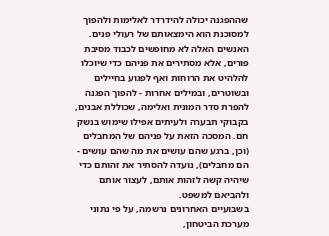שההפגנה יכולה להידרדר לאלימות ולהפוך למסוכנת הוא הימצאותם של רעולי פנים. האנשים האלה לא מחופשים לכבוד מסיבת פורים, אלא מסתירים את פניהם כדי שיוכלו להלהיט את הרוחות ואף לפגוע בחיילים ובשוטרים, ובמילים אחרות - להפוך הפגנה להפרת סדר המונית ואלימה, שכוללת אבנים, בקבוקי תבערה ולעיתים אפילו שימוש בנשק חם. המסכה הזאת על פניהם של המחבלים (וכן, ברגע שהם עושים את מה שהם עושים - הם מחבלים), נועדה להסתיר את זהותם כדי שיהיה קשה לזהות אותם, לעצור אותם ולהביאם למשפט.
בשבועיים האחרונים נרשמה, על פי נתוני מערכת הביטחון,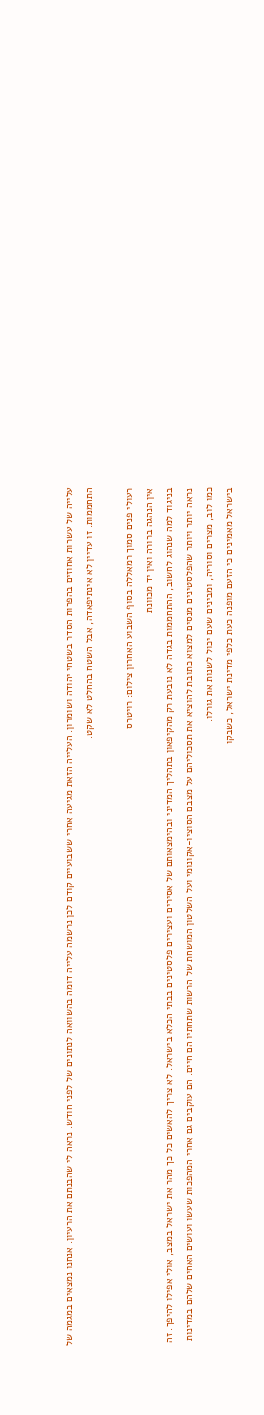עלייה של עשרות אחוזים בהפרות הסדר בשטחי יהודה ושומרון. העלייה הזאת מגיעה אחרי ששבועיים קודם לכן נרשמה עלייה דומה בהשוואה לנתונים של לפני חודש. נראה לי שהבנתם את הרעיון. אנחנו נמצאים במגמה של התחממות. זו עדיין לא אינתיפאדה, אבל השטח בהחלט לא שקט.

רעולי פנים סמוך רמאללה בסוף השבוע האחרון צילום: רויטרס
אין הנהגה ברורה ואין יד מכוונת
בניגוד למה שנהוג לחשוב, ההתחממות בגדה לא נובעת רק מהקיפאון בתהליך המדיני ובהימצאותם של אסירים ועצירים פלסטינים בבתי הכלא בישראל. לא צריך להאשים כל כך מהר את ישראל במצב, אולי אפילו להיפך. זה נראה יותר ויותר שהפלסטינים מנסים למצוא כתובת להוציא את תסכוליהם על מצבם הסוציו-אקונומי ועל השלטון המושחת של הרשות שתחתיו הם חיים. הם עוקבים גם אחרי המהפכות שעשו ועושים האחים שלהם במדינות כמו לוב, מצרים וסוריה, ומבינים שעם יכול לשנות את גורלו.
בישראל מאמינים כי הזעם מופנה כעת כלפי מדינת ישראל, כשבקו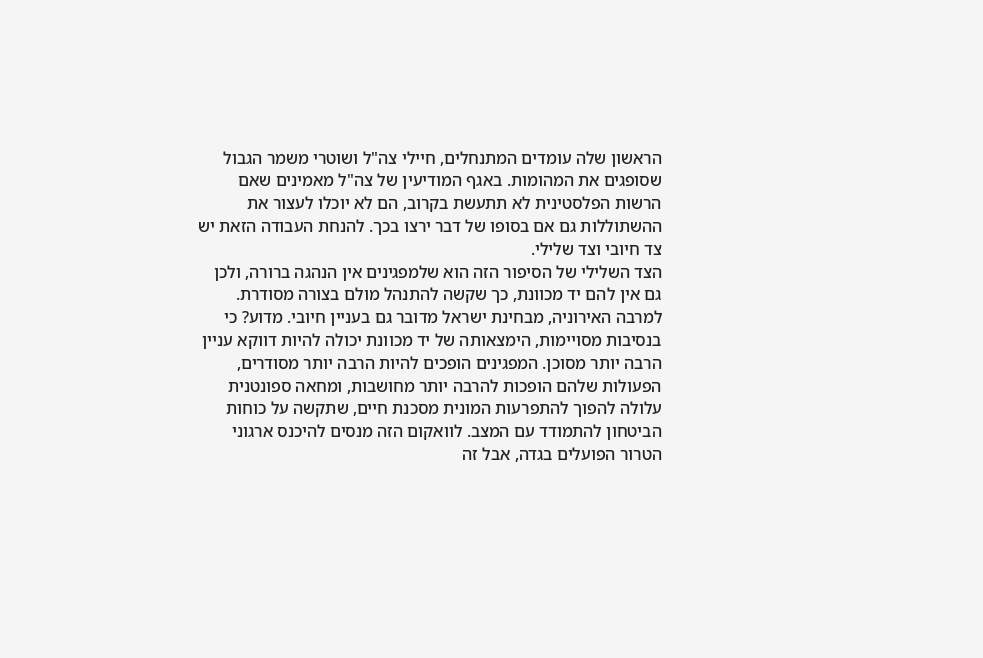הראשון שלה עומדים המתנחלים, חיילי צה"ל ושוטרי משמר הגבול שסופגים את המהומות. באגף המודיעין של צה"ל מאמינים שאם הרשות הפלסטינית לא תתעשת בקרוב, הם לא יוכלו לעצור את ההשתוללות גם אם בסופו של דבר ירצו בכך. להנחת העבודה הזאת יש צד חיובי וצד שלילי.
הצד השלילי של הסיפור הזה הוא שלמפגינים אין הנהגה ברורה, ולכן גם אין להם יד מכוונת, כך שקשה להתנהל מולם בצורה מסודרת. למרבה האירוניה, מבחינת ישראל מדובר גם בעניין חיובי. מדוע? כי בנסיבות מסויימות, הימצאותה של יד מכוונת יכולה להיות דווקא עניין הרבה יותר מסוכן. המפגינים הופכים להיות הרבה יותר מסודרים, הפעולות שלהם הופכות להרבה יותר מחושבות, ומחאה ספונטנית עלולה להפוך להתפרעות המונית מסכנת חיים, שתקשה על כוחות הביטחון להתמודד עם המצב. לוואקום הזה מנסים להיכנס ארגוני הטרור הפועלים בגדה, אבל זה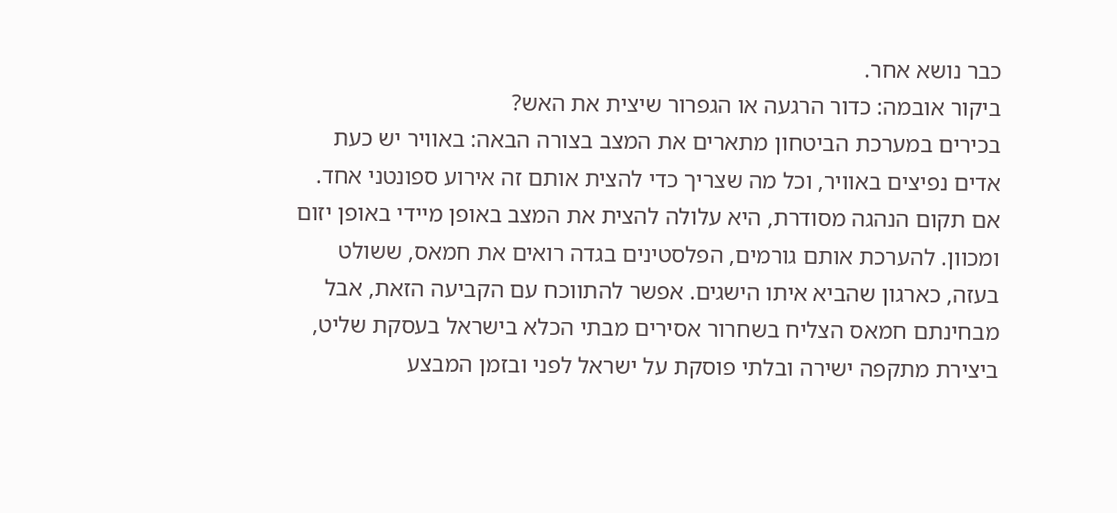כבר נושא אחר.
ביקור אובמה: כדור הרגעה או הגפרור שיצית את האש?
בכירים במערכת הביטחון מתארים את המצב בצורה הבאה: באוויר יש כעת אדים נפיצים באוויר, וכל מה שצריך כדי להצית אותם זה אירוע ספונטני אחד. אם תקום הנהגה מסודרת, היא עלולה להצית את המצב באופן מיידי באופן יזום ומכוון. להערכת אותם גורמים, הפלסטינים בגדה רואים את חמאס, ששולט בעזה, כארגון שהביא איתו הישגים. אפשר להתווכח עם הקביעה הזאת, אבל מבחינתם חמאס הצליח בשחרור אסירים מבתי הכלא בישראל בעסקת שליט, ביצירת מתקפה ישירה ובלתי פוסקת על ישראל לפני ובזמן המבצע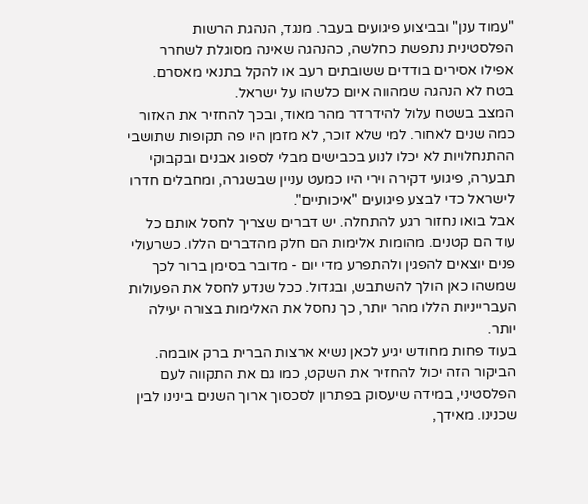"עמוד ענן" ובביצוע פיגועים בעבר. מנגד, הנהגת הרשות הפלסטינית נתפשת כחלשה, כהנהגה שאינה מסוגלת לשחרר אפילו אסירים בודדים ששובתים רעב או להקל בתנאי מאסרם. בטח לא הנהגה שמהווה איום כלשהו על ישראל.
המצב בשטח עלול להידרדר מהר מאוד, ובכך להחזיר את האזור כמה שנים לאחור. למי שלא זוכר, לא מזמן היו פה תקופות שתושבי ההתנחלויות לא יכלו לנוע בכבישים מבלי לספוג אבנים ובקבוקי תבערה, פיגועי דקירה וירי היו כמעט עניין שבשגרה, ומחבלים חדרו לישראל כדי לבצע פיגועים "איכותיים".
אבל בואו נחזור רגע להתחלה. יש דברים שצריך לחסל אותם כל עוד הם קטנים. מהומות אלימות הם חלק מהדברים הללו. כשרעולי פנים יוצאים להפגין ולהתפרע מדי יום - מדובר בסימן ברור לכך שמשהו כאן הולך להשתבש, ובגדול. ככל שנדע לחסל את הפעולות העברייניות הללו מהר יותר, כך נחסל את האלימות בצורה יעילה יותר.
בעוד פחות מחודש יגיע לכאן נשיא ארצות הברית ברק אובמה. הביקור הזה יכול להחזיר את השקט, כמו גם את התקווה לעם הפלסטיני, במידה שיעסוק בפתרון לסכסוך ארוך השנים בינינו לבין שכנינו. מאידך,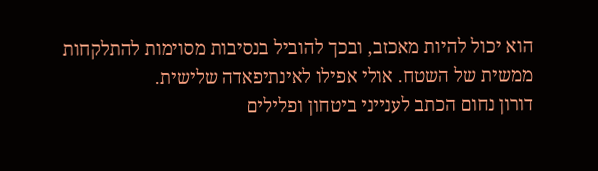הוא יכול להיות מאכזב, ובכך להוביל בנסיבות מסוימות להתלקחות ממשית של השטח. אולי אפילו לאינתיפאדה שלישית.
דורון נחום הכתב לענייני ביטחון ופלילים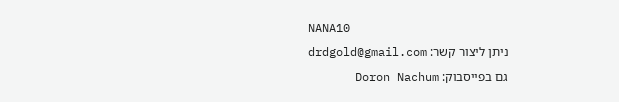NANA10
ניתן ליצור קשר: drdgold@gmail.com
גם בפייסבוק: Doron Nachum